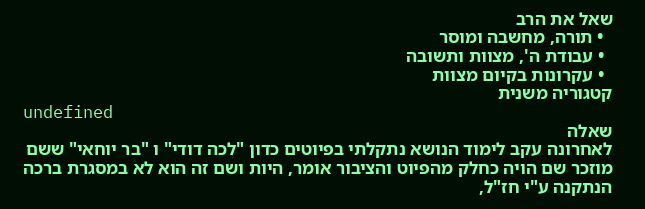שאל את הרב
  • תורה, מחשבה ומוסר
  • עבודת ה', מצוות ותשובה
  • עקרונות בקיום מצוות
קטגוריה משנית
undefined
שאלה
לאחרונה עקב לימוד הנושא נתקלתי בפיוטים כדון "לכה דודי" ו "בר יוחאי" ששם מוזכר שם הויה כחלק מהפיוט והציבור אומר, היות ושם זה הוא לא במסגרת ברכה הנתקנה ע"י חז"ל,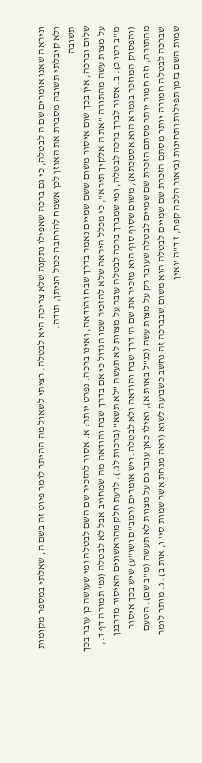וניראה שאנו אומרים שם ה לבטלה, כי גם ברכה שאפילו נתקנה שלא צריכה היא לבטלה. רציתי לשאול מה ההיתר לומר פיוט זה בשם ה, שאלתי במספר מקומות ולא קיבלתי תשובה מסברת את האוזן לכן אשמח להרחבה ככול הניתן, תודה.
תשובה
שלום וברכה, אין בכך שום איסור משום ששם שמיים נאמר בדרך שבח והודאה, ואינו ברכה. נפרט יותר: א. אסור להזכיר שם השם לבטלה ומי שעושה כן עובר בכך על מצות עשה מהתורה "את ה אלקיך תירא", כי מכלל היראה שלא להזכיר שמו הגדול כי אם בדרך שבח והודאה מה שמחויב אבל לא לבטלה (גמ' תמורה דף ד., מ"ב רטו כ). ב. אסור לברך ברכה לבטלה, ומי שמברך ברכה לבטלה עובר על מצוות לא תעשה "לא תשא" (ברכות לג.). לדעת חלק מהראשונים האיסור מדרבנן (והפסוק המוזכר בגמרא הוא אסמכתא), משום שסוף סוף הוא מזכיר את שם ה' דרך שבח והודאה ולא לבטלה. ויש אומרים (רמב"ם ושו"ע) שיש בכך איסור מהתורה, וזה חמור יותר מסתם הזכרת שם שמיים לבטלה שעובר רק על מצות עשה (כנ"ל באות א), ואילו כאן עובר גם על מצוות לא תעשה (מ"ב שם). הטעם שברכה לבטלה חמורה יותר מסתם הזכרת שם שמיים לבטלה הוא משום שבברכה זה נחשב כשבועה לשוא (ראה מנחת אשר שמות סי' ו, אות ב). ג. מותר לומר שמות השם בזמן תפילות ותחינות (ביאור הלכה קפח, ז ד"ה 'ואין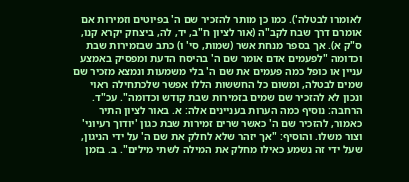לאומרו לבטלה'). כמו כן מותר להזכיר שם ה' בפיוטים וזמירות אם אומרם דרך שבח לקב"ה (אור לציון ח"ב, יד, לה, ביצחק יקרא קנו, ס"ק א). אך בספר מנחת אשר (שמות, סי' ו) כתב שבזמירות שבת וכדומה "לפעמים אדם אומר שם ה' בהיסח הדעת ומפסיק באמצע עניין או כופל כמה פעמים את שם ה' בלי משמעות ונמצא מזכיר שם שמים לבטלה, ומשום כל החששות הללו אפשר שלכתחילה ראוי ונכון לא להזכיר שם שמים בזמירות שבת קודש וכדומה". עכ"ד. הרחבה: נוסיף כמה הערות בעניינים אלה: א. באור לציון התיר כאמור, להזכיר שם ה' כאשר שרים זמירות שבת כגון 'יודוך רעיוני' וצור משלו. והוסיף: "אך יזהר שלא לחלק את שם ה' על ידי הניגון, שעל ידי זה נשמע כאילו מחלק את המילה לשתי מילים". ב. בזמן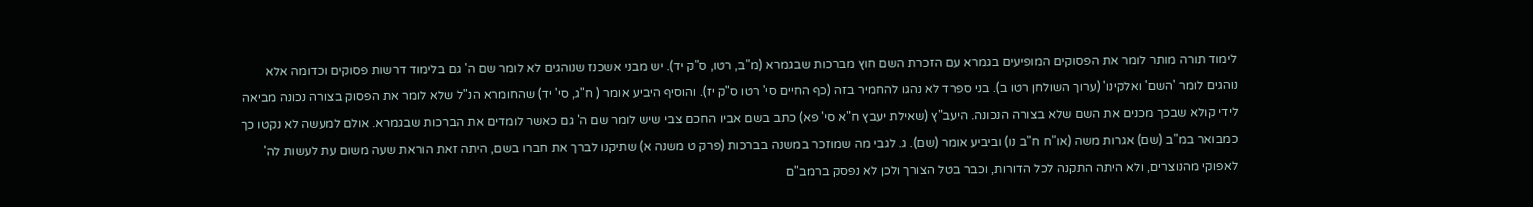לימוד תורה מותר לומר את הפסוקים המופיעים בגמרא עם הזכרת השם חוץ מברכות שבגמרא (מ"ב, רטו, ס"ק יד). יש מבני אשכנז שנוהגים לא לומר שם ה' גם בלימוד דרשות פסוקים וכדומה אלא נוהגים לומר 'השם' ואלקינו' (ערוך השולחן רטו ב). בני ספרד לא נהגו להחמיר בזה (כף החיים סי' רטו ס"ק יז). והוסיף היביע אומר ( ח"ג, סי' יד) שהחומרא הנ"ל שלא לומר את הפסוק בצורה נכונה מביאה לידי קולא שבכך מכנים את השם שלא בצורה הנכונה. היעב"ץ (שאילת יעבץ ח"א סי' פא) כתב בשם אביו החכם צבי שיש לומר שם ה' גם כאשר לומדים את הברכות שבגמרא. אולם למעשה לא נקטו כך כמבואר במ"ב (שם) אגרות משה (או"ח ח"ב נו) וביביע אומר (שם). ג. לגבי מה שמוזכר במשנה בברכות (פרק ט משנה א) שתיקנו לברך את חברו בשם, היתה זאת הוראת שעה משום עת לעשות לה' לאפוקי מהנוצרים, ולא היתה התקנה לכל הדורות, וכבר בטל הצורך ולכן לא נפסק ברמב"ם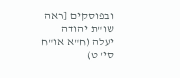ובפוסקים [ראה שו"ת יהודה יעלה (ח"א או"ח סי' ט)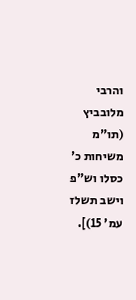והרבי מלובביץ (תו"מ משיחות כ' כסלו וש"פ וישב תשלז עמ' 15)].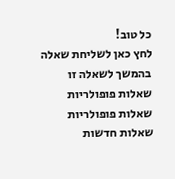כל טוב!
לחץ כאן לשליחת שאלה בהמשך לשאלה זו
שאלות פופולריות
שאלות פופולריות
שאלות חדשות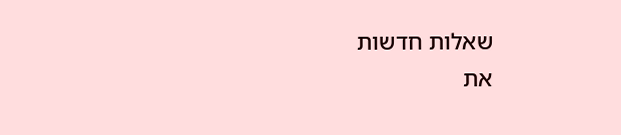שאלות חדשות
את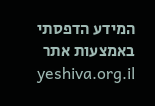המידע הדפסתי באמצעות אתר yeshiva.org.il